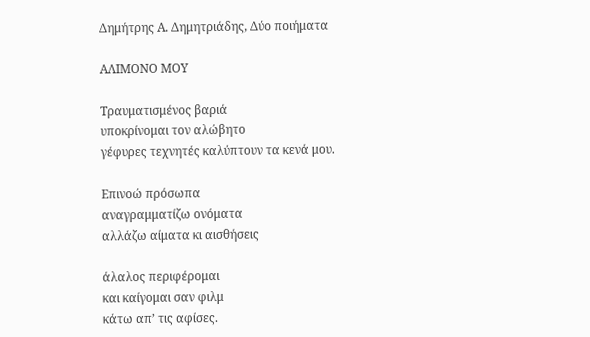Δημήτρης Α. Δημητριάδης, Δύο ποιήματα

ΑΛΙΜΟΝΟ ΜΟΥ

Τραυματισμένος βαριά
υποκρίνομαι τον αλώβητο
γέφυρες τεχνητές καλύπτουν τα κενά μου.

Επινοώ πρόσωπα
αναγραμματίζω ονόματα
αλλάζω αίματα κι αισθήσεις

άλαλος περιφέρομαι
και καίγομαι σαν φιλμ
κάτω απ’ τις αφίσες.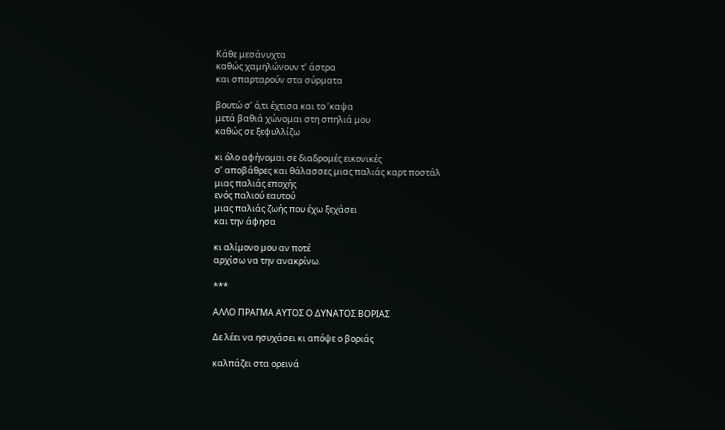Κάθε μεσάνυχτα
καθώς χαμηλώνουν τ’ άστρα
και σπαρταρούν στα σύρματα

βουτώ σ’ ό,τι έχτισα και το ‘καψα
μετά βαθιά χώνομαι στη σπηλιά μου
καθώς σε ξεφυλλίζω

κι όλο αφήνομαι σε διαδρομές εικονικές
σ’ αποβάθρες και θάλασσες μιας παλιάς καρτ ποστάλ
μιας παλιάς εποχής
ενός παλιού εαυτού
μιας παλιάς ζωής που έχω ξεχάσει
και την άφησα

κι αλίμονο μου αν ποτέ
αρχίσω να την ανακρίνω.

***

ΑΛΛΟ ΠΡΑΓΜΑ ΑΥΤΟΣ Ο ΔΥΝΑΤΟΣ ΒΟΡΙΑΣ

Δε λέει να ησυχάσει κι απόψε ο βοριάς

καλπάζει στα ορεινά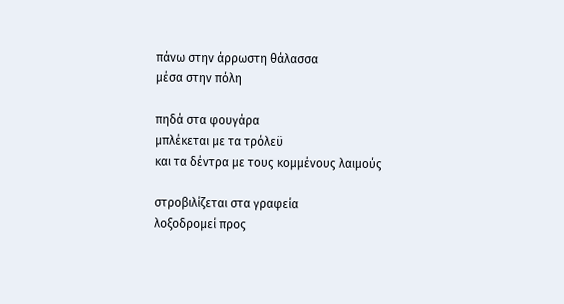πάνω στην άρρωστη θάλασσα
μέσα στην πόλη

πηδά στα φουγάρα
μπλέκεται με τα τρόλεϋ
και τα δέντρα με τους κομμένους λαιμούς

στροβιλίζεται στα γραφεία
λοξοδρομεί προς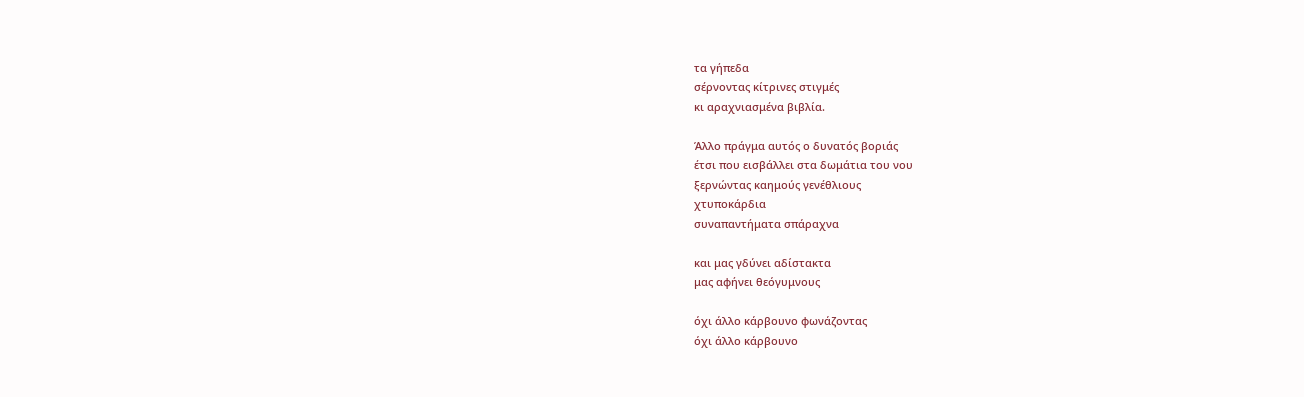τα γήπεδα
σέρνοντας κίτρινες στιγμές
κι αραχνιασμένα βιβλία.

Άλλο πράγμα αυτός ο δυνατός βοριάς
έτσι που εισβάλλει στα δωμάτια του νου
ξερνώντας καημούς γενέθλιους
χτυποκάρδια
συναπαντήματα σπάραχνα

και μας γδύνει αδίστακτα
μας αφήνει θεόγυμνους

όχι άλλο κάρβουνο φωνάζοντας
όχι άλλο κάρβουνο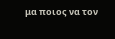μα ποιος να τον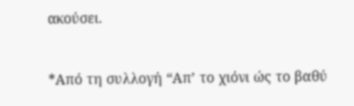ακούσει.

*Από τη συλλογή “Απ’ το χιόνι ώς το βαθύ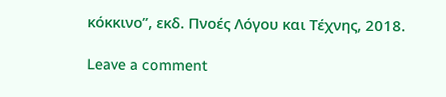κόκκινο”, εκδ. Πνοές Λόγου και Τέχνης, 2018.

Leave a comment